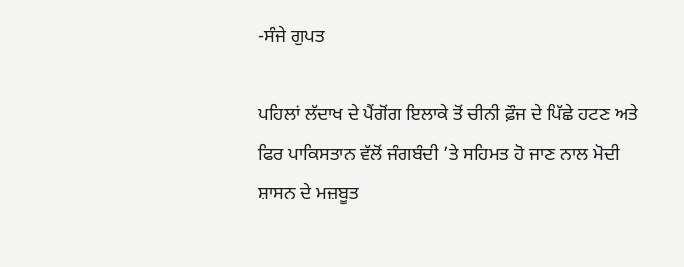-ਸੰਜੇ ਗੁਪਤ

ਪਹਿਲਾਂ ਲੱਦਾਖ ਦੇ ਪੈਂਗੋਂਗ ਇਲਾਕੇ ਤੋਂ ਚੀਨੀ ਫ਼ੌਜ ਦੇ ਪਿੱਛੇ ਹਟਣ ਅਤੇ ਫਿਰ ਪਾਕਿਸਤਾਨ ਵੱਲੋਂ ਜੰਗਬੰਦੀ ’ਤੇ ਸਹਿਮਤ ਹੋ ਜਾਣ ਨਾਲ ਮੋਦੀ ਸ਼ਾਸਨ ਦੇ ਮਜ਼ਬੂਤ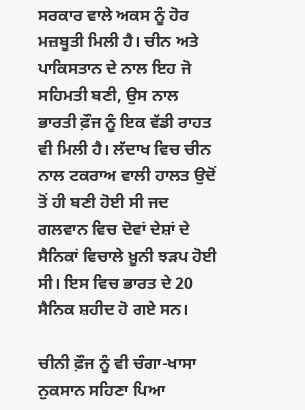ਸਰਕਾਰ ਵਾਲੇ ਅਕਸ ਨੂੰ ਹੋਰ ਮਜ਼ਬੂਤੀ ਮਿਲੀ ਹੈ। ਚੀਨ ਅਤੇ ਪਾਕਿਸਤਾਨ ਦੇ ਨਾਲ ਇਹ ਜੋ ਸਹਿਮਤੀ ਬਣੀ, ਉਸ ਨਾਲ ਭਾਰਤੀ ਫ਼ੌਜ ਨੂੰ ਇਕ ਵੱਡੀ ਰਾਹਤ ਵੀ ਮਿਲੀ ਹੈ। ਲੱਦਾਖ ਵਿਚ ਚੀਨ ਨਾਲ ਟਕਰਾਅ ਵਾਲੀ ਹਾਲਤ ਉਦੋਂ ਤੋਂ ਹੀ ਬਣੀ ਹੋਈ ਸੀ ਜਦ ਗਲਵਾਨ ਵਿਚ ਦੋਵਾਂ ਦੇਸ਼ਾਂ ਦੇ ਸੈਨਿਕਾਂ ਵਿਚਾਲੇ ਖ਼ੂਨੀ ਝੜਪ ਹੋਈ ਸੀ। ਇਸ ਵਿਚ ਭਾਰਤ ਦੇ 20 ਸੈਨਿਕ ਸ਼ਹੀਦ ਹੋ ਗਏ ਸਨ।

ਚੀਨੀ ਫ਼ੌਜ ਨੂੰ ਵੀ ਚੰਗਾ-ਖਾਸਾ ਨੁਕਸਾਨ ਸਹਿਣਾ ਪਿਆ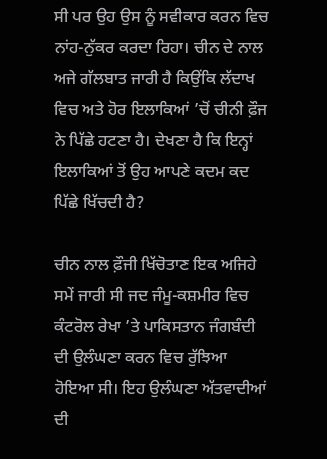ਸੀ ਪਰ ਉਹ ਉਸ ਨੂੰ ਸਵੀਕਾਰ ਕਰਨ ਵਿਚ ਨਾਂਹ-ਨੁੱਕਰ ਕਰਦਾ ਰਿਹਾ। ਚੀਨ ਦੇ ਨਾਲ ਅਜੇ ਗੱਲਬਾਤ ਜਾਰੀ ਹੈ ਕਿਉਂਕਿ ਲੱਦਾਖ ਵਿਚ ਅਤੇ ਹੋਰ ਇਲਾਕਿਆਂ ’ਚੋਂ ਚੀਨੀ ਫ਼ੌਜ ਨੇ ਪਿੱਛੇ ਹਟਣਾ ਹੈ। ਦੇਖਣਾ ਹੈ ਕਿ ਇਨ੍ਹਾਂ ਇਲਾਕਿਆਂ ਤੋਂ ਉਹ ਆਪਣੇ ਕਦਮ ਕਦ ਪਿੱਛੇ ਖਿੱਚਦੀ ਹੈ?

ਚੀਨ ਨਾਲ ਫ਼ੌਜੀ ਖਿੱਚੋਤਾਣ ਇਕ ਅਜਿਹੇ ਸਮੇਂ ਜਾਰੀ ਸੀ ਜਦ ਜੰਮੂ-ਕਸ਼ਮੀਰ ਵਿਚ ਕੰਟਰੋਲ ਰੇਖਾ ’ਤੇ ਪਾਕਿਸਤਾਨ ਜੰਗਬੰਦੀ ਦੀ ਉਲੰਘਣਾ ਕਰਨ ਵਿਚ ਰੁੱਝਿਆ ਹੋਇਆ ਸੀ। ਇਹ ਉਲੰਘਣਾ ਅੱਤਵਾਦੀਆਂ ਦੀ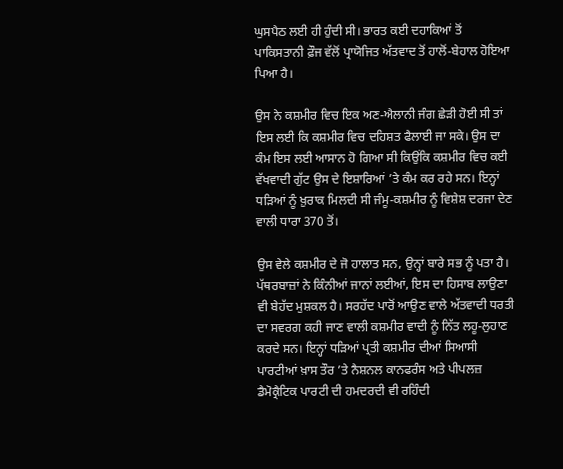ਘੁਸਪੈਠ ਲਈ ਹੀ ਹੁੰਦੀ ਸੀ। ਭਾਰਤ ਕਈ ਦਹਾਕਿਆਂ ਤੋਂ ਪਾਕਿਸਤਾਨੀ ਫ਼ੌਜ ਵੱਲੋਂ ਪ੍ਰਾਯੋਜਿਤ ਅੱਤਵਾਦ ਤੋਂ ਹਾਲੋਂ-ਬੇਹਾਲ ਹੋਇਆ ਪਿਆ ਹੈ।

ਉਸ ਨੇ ਕਸ਼ਮੀਰ ਵਿਚ ਇਕ ਅਣ-ਐਲਾਨੀ ਜੰਗ ਛੇੜੀ ਹੋਈ ਸੀ ਤਾਂ ਇਸ ਲਈ ਕਿ ਕਸ਼ਮੀਰ ਵਿਚ ਦਹਿਸ਼ਤ ਫੈਲਾਈ ਜਾ ਸਕੇ। ਉਸ ਦਾ ਕੰਮ ਇਸ ਲਈ ਆਸਾਨ ਹੋ ਗਿਆ ਸੀ ਕਿਉਂਕਿ ਕਸ਼ਮੀਰ ਵਿਚ ਕਈ ਵੱਖਵਾਦੀ ਗੁੱਟ ਉਸ ਦੇ ਇਸ਼ਾਰਿਆਂ ’ਤੇ ਕੰਮ ਕਰ ਰਹੇ ਸਨ। ਇਨ੍ਹਾਂ ਧੜਿਆਂ ਨੂੰ ਖ਼ੁਰਾਕ ਮਿਲਦੀ ਸੀ ਜੰਮੂ-ਕਸ਼ਮੀਰ ਨੂੰ ਵਿਸ਼ੇਸ਼ ਦਰਜਾ ਦੇਣ ਵਾਲੀ ਧਾਰਾ 370 ਤੋਂ।

ਉਸ ਵੇਲੇ ਕਸ਼ਮੀਰ ਦੇ ਜੋ ਹਾਲਾਤ ਸਨ, ਉਨ੍ਹਾਂ ਬਾਰੇ ਸਭ ਨੂੰ ਪਤਾ ਹੈ। ਪੱਥਰਬਾਜ਼ਾਂ ਨੇ ਕਿੰਨੀਆਂ ਜਾਨਾਂ ਲਈਆਂ, ਇਸ ਦਾ ਹਿਸਾਬ ਲਾਉਣਾ ਵੀ ਬੇਹੱਦ ਮੁਸ਼ਕਲ ਹੈ। ਸਰਹੱਦ ਪਾਰੋਂ ਆਉਣ ਵਾਲੇ ਅੱਤਵਾਦੀ ਧਰਤੀ ਦਾ ਸਵਰਗ ਕਹੀ ਜਾਣ ਵਾਲੀ ਕਸ਼ਮੀਰ ਵਾਦੀ ਨੂੰ ਨਿੱਤ ਲਹੂ-ਲੁਹਾਣ ਕਰਦੇ ਸਨ। ਇਨ੍ਹਾਂ ਧੜਿਆਂ ਪ੍ਰਤੀ ਕਸ਼ਮੀਰ ਦੀਆਂ ਸਿਆਸੀ ਪਾਰਟੀਆਂ ਖ਼ਾਸ ਤੌਰ ’ਤੇ ਨੈਸ਼ਨਲ ਕਾਨਫਰੰਸ ਅਤੇ ਪੀਪਲਜ਼ ਡੈਮੋਕ੍ਰੈਟਿਕ ਪਾਰਟੀ ਦੀ ਹਮਦਰਦੀ ਵੀ ਰਹਿੰਦੀ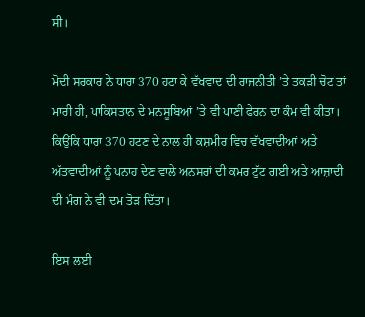ਸੀ।

ਮੋਦੀ ਸਰਕਾਰ ਨੇ ਧਾਰਾ 370 ਹਟਾ ਕੇ ਵੱਖਵਾਦ ਦੀ ਰਾਜਨੀਤੀ ’ਤੇ ਤਕੜੀ ਚੋਟ ਤਾਂ ਮਾਰੀ ਹੀ, ਪਾਕਿਸਤਾਨ ਦੇ ਮਨਸੂਬਿਆਂ ’ਤੇ ਵੀ ਪਾਣੀ ਫੇਰਨ ਦਾ ਕੰਮ ਵੀ ਕੀਤਾ। ਕਿਉਂਕਿ ਧਾਰਾ 370 ਹਟਣ ਦੇ ਨਾਲ ਹੀ ਕਸ਼ਮੀਰ ਵਿਚ ਵੱਖਵਾਦੀਆਂ ਅਤੇ ਅੱਤਵਾਦੀਆਂ ਨੂੰ ਪਨਾਹ ਦੇਣ ਵਾਲੇ ਅਨਸਰਾਂ ਦੀ ਕਮਰ ਟੁੱਟ ਗਈ ਅਤੇ ਆਜ਼ਾਦੀ ਦੀ ਮੰਗ ਨੇ ਵੀ ਦਮ ਤੋੜ ਦਿੱਤਾ।

ਇਸ ਲਈ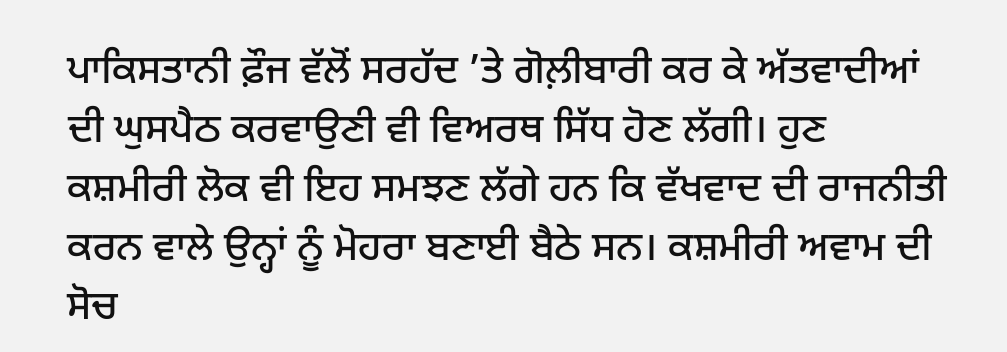ਪਾਕਿਸਤਾਨੀ ਫ਼ੌਜ ਵੱਲੋਂ ਸਰਹੱਦ ’ਤੇ ਗੋਲ਼ੀਬਾਰੀ ਕਰ ਕੇ ਅੱਤਵਾਦੀਆਂ ਦੀ ਘੁਸਪੈਠ ਕਰਵਾਉਣੀ ਵੀ ਵਿਅਰਥ ਸਿੱਧ ਹੋਣ ਲੱਗੀ। ਹੁਣ ਕਸ਼ਮੀਰੀ ਲੋਕ ਵੀ ਇਹ ਸਮਝਣ ਲੱਗੇ ਹਨ ਕਿ ਵੱਖਵਾਦ ਦੀ ਰਾਜਨੀਤੀ ਕਰਨ ਵਾਲੇ ਉਨ੍ਹਾਂ ਨੂੰ ਮੋਹਰਾ ਬਣਾਈ ਬੈਠੇ ਸਨ। ਕਸ਼ਮੀਰੀ ਅਵਾਮ ਦੀ ਸੋਚ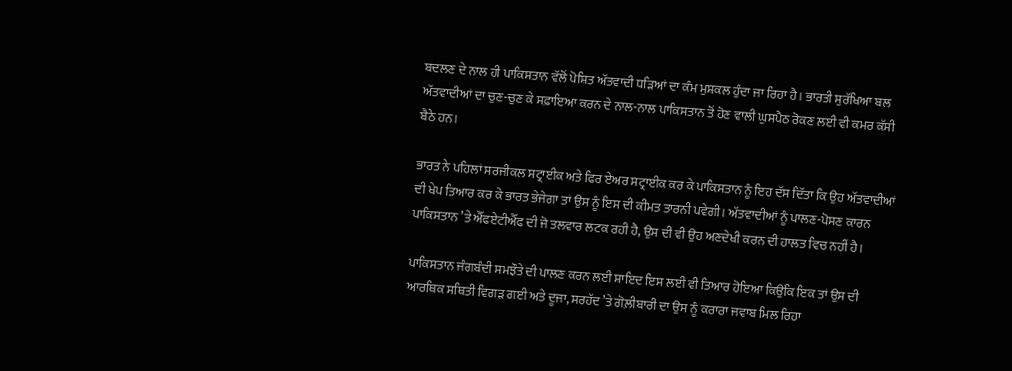ਬਦਲਣ ਦੇ ਨਾਲ ਹੀ ਪਾਕਿਸਤਾਨ ਵੱਲੋਂ ਪੋਸ਼ਿਤ ਅੱਤਵਾਦੀ ਧੜਿਆਂ ਦਾ ਕੰਮ ਮੁਸ਼ਕਲ ਹੁੰਦਾ ਜਾ ਰਿਹਾ ਹੈ। ਭਾਰਤੀ ਸੁਰੱਖਿਆ ਬਲ ਅੱਤਵਾਦੀਆਂ ਦਾ ਚੁਣ-ਚੁਣ ਕੇ ਸਫ਼ਾਇਆ ਕਰਨ ਦੇ ਨਾਲ-ਨਾਲ ਪਾਕਿਸਤਾਨ ਤੋਂ ਹੋਣ ਵਾਲੀ ਘੁਸਪੈਠ ਰੋਕਣ ਲਈ ਵੀ ਕਮਰ ਕੱਸੀ ਬੈਠੇ ਹਨ।

ਭਾਰਤ ਨੇ ਪਹਿਲਾਂ ਸਰਜੀਕਲ ਸਟ੍ਰਾਈਕ ਅਤੇ ਫਿਰ ਏਅਰ ਸਟ੍ਰਾਈਕ ਕਰ ਕੇ ਪਾਕਿਸਤਾਨ ਨੂੰ ਇਹ ਦੱਸ ਦਿੱਤਾ ਕਿ ਉਹ ਅੱਤਵਾਦੀਆਂ ਦੀ ਖੇਪ ਤਿਆਰ ਕਰ ਕੇ ਭਾਰਤ ਭੇਜੇਗਾ ਤਾਂ ਉਸ ਨੂੰ ਇਸ ਦੀ ਕੀਮਤ ਤਾਰਨੀ ਪਵੇਗੀ। ਅੱਤਵਾਦੀਆਂ ਨੂੰ ਪਾਲਣ-ਪੋਸਣ ਕਾਰਨ ਪਾਕਿਸਤਾਨ ’ਤੇ ਐੱਫਏਟੀਐੱਫ ਦੀ ਜੋ ਤਲਵਾਰ ਲਟਕ ਰਹੀ ਹੈ, ਉਸ ਦੀ ਵੀ ਉਹ ਅਣਦੇਖੀ ਕਰਨ ਦੀ ਹਾਲਤ ਵਿਚ ਨਹੀਂ ਹੈ।

ਪਾਕਿਸਤਾਨ ਜੰਗਬੰਦੀ ਸਮਝੌਤੇ ਦੀ ਪਾਲਣ ਕਰਨ ਲਈ ਸ਼ਾਇਦ ਇਸ ਲਈ ਵੀ ਤਿਆਰ ਹੋਇਆ ਕਿਉਂਕਿ ਇਕ ਤਾਂ ਉਸ ਦੀ ਆਰਥਿਕ ਸਥਿਤੀ ਵਿਗੜ ਗਈ ਅਤੇ ਦੂਜਾ, ਸਰਹੱਦ ’ਤੇ ਗੋਲ਼ੀਬਾਰੀ ਦਾ ਉਸ ਨੂੰ ਕਰਾਰਾ ਜਵਾਬ ਮਿਲ ਰਿਹਾ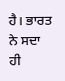ਹੈ। ਭਾਰਤ ਨੇ ਸਦਾ ਹੀ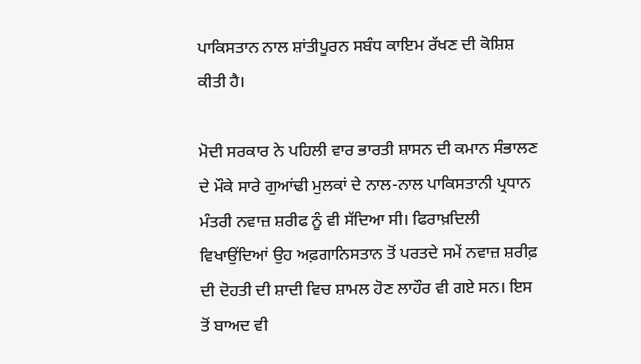ਪਾਕਿਸਤਾਨ ਨਾਲ ਸ਼ਾਂਤੀਪੂਰਨ ਸਬੰਧ ਕਾਇਮ ਰੱਖਣ ਦੀ ਕੋਸ਼ਿਸ਼ ਕੀਤੀ ਹੈ।

ਮੋਦੀ ਸਰਕਾਰ ਨੇ ਪਹਿਲੀ ਵਾਰ ਭਾਰਤੀ ਸ਼ਾਸਨ ਦੀ ਕਮਾਨ ਸੰਭਾਲਣ ਦੇ ਮੌਕੇ ਸਾਰੇ ਗੁਆਂਢੀ ਮੁਲਕਾਂ ਦੇ ਨਾਲ-ਨਾਲ ਪਾਕਿਸਤਾਨੀ ਪ੍ਰਧਾਨ ਮੰਤਰੀ ਨਵਾਜ਼ ਸ਼ਰੀਫ ਨੂੰ ਵੀ ਸੱਦਿਆ ਸੀ। ਫਿਰਾਖ਼ਦਿਲੀ ਵਿਖਾਉਂਦਿਆਂ ਉਹ ਅਫ਼ਗਾਨਿਸਤਾਨ ਤੋਂ ਪਰਤਦੇ ਸਮੇਂ ਨਵਾਜ਼ ਸ਼ਰੀਫ਼ ਦੀ ਦੋਹਤੀ ਦੀ ਸ਼ਾਦੀ ਵਿਚ ਸ਼ਾਮਲ ਹੋਣ ਲਾਹੌਰ ਵੀ ਗਏ ਸਨ। ਇਸ ਤੋਂ ਬਾਅਦ ਵੀ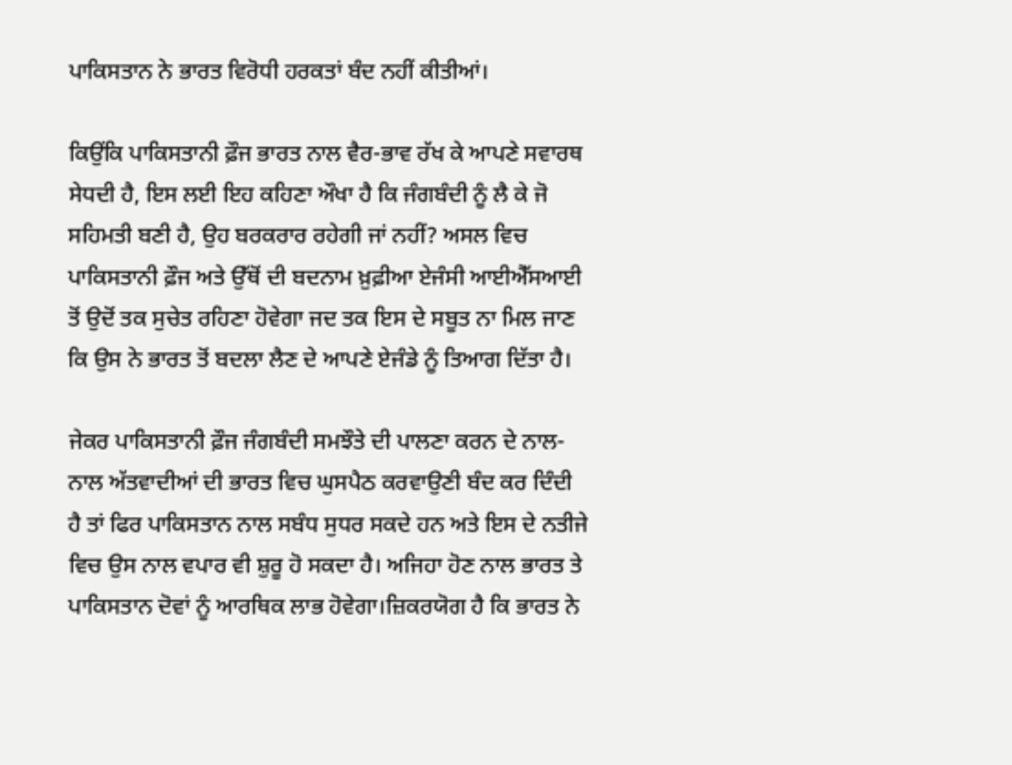ਪਾਕਿਸਤਾਨ ਨੇ ਭਾਰਤ ਵਿਰੋਧੀ ਹਰਕਤਾਂ ਬੰਦ ਨਹੀਂ ਕੀਤੀਆਂ।

ਕਿਉਂਕਿ ਪਾਕਿਸਤਾਨੀ ਫ਼ੌਜ ਭਾਰਤ ਨਾਲ ਵੈਰ-ਭਾਵ ਰੱਖ ਕੇ ਆਪਣੇ ਸਵਾਰਥ ਸੇਧਦੀ ਹੈ, ਇਸ ਲਈ ਇਹ ਕਹਿਣਾ ਔਖਾ ਹੈ ਕਿ ਜੰਗਬੰਦੀ ਨੂੰ ਲੈ ਕੇ ਜੋ ਸਹਿਮਤੀ ਬਣੀ ਹੈ, ਉਹ ਬਰਕਰਾਰ ਰਹੇਗੀ ਜਾਂ ਨਹੀਂ? ਅਸਲ ਵਿਚ ਪਾਕਿਸਤਾਨੀ ਫ਼ੌਜ ਅਤੇ ਉੱਥੋਂ ਦੀ ਬਦਨਾਮ ਖ਼ੁਫ਼ੀਆ ਏਜੰਸੀ ਆਈਐੱਸਆਈ ਤੋਂ ਉਦੋਂ ਤਕ ਸੁਚੇਤ ਰਹਿਣਾ ਹੋਵੇਗਾ ਜਦ ਤਕ ਇਸ ਦੇ ਸਬੂਤ ਨਾ ਮਿਲ ਜਾਣ ਕਿ ਉਸ ਨੇ ਭਾਰਤ ਤੋਂ ਬਦਲਾ ਲੈਣ ਦੇ ਆਪਣੇ ਏਜੰਡੇ ਨੂੰ ਤਿਆਗ ਦਿੱਤਾ ਹੈ।

ਜੇਕਰ ਪਾਕਿਸਤਾਨੀ ਫ਼ੌਜ ਜੰਗਬੰਦੀ ਸਮਝੌਤੇ ਦੀ ਪਾਲਣਾ ਕਰਨ ਦੇ ਨਾਲ-ਨਾਲ ਅੱਤਵਾਦੀਆਂ ਦੀ ਭਾਰਤ ਵਿਚ ਘੁਸਪੈਠ ਕਰਵਾਉਣੀ ਬੰਦ ਕਰ ਦਿੰਦੀ ਹੈ ਤਾਂ ਫਿਰ ਪਾਕਿਸਤਾਨ ਨਾਲ ਸਬੰਧ ਸੁਧਰ ਸਕਦੇ ਹਨ ਅਤੇ ਇਸ ਦੇ ਨਤੀਜੇ ਵਿਚ ਉਸ ਨਾਲ ਵਪਾਰ ਵੀ ਸ਼ੁਰੂ ਹੋ ਸਕਦਾ ਹੈ। ਅਜਿਹਾ ਹੋਣ ਨਾਲ ਭਾਰਤ ਤੇ ਪਾਕਿਸਤਾਨ ਦੋਵਾਂ ਨੂੰ ਆਰਥਿਕ ਲਾਭ ਹੋਵੇਗਾ।ਜ਼ਿਕਰਯੋਗ ਹੈ ਕਿ ਭਾਰਤ ਨੇ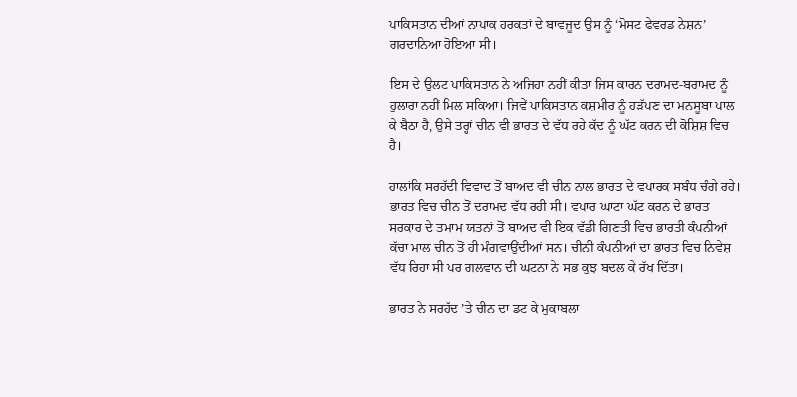ਪਾਕਿਸਤਾਨ ਦੀਆਂ ਨਾਪਾਕ ਹਰਕਤਾਂ ਦੇ ਬਾਵਜੂਦ ਉਸ ਨੂੰ ‘ਮੋਸਟ ਫੇਵਰਡ ਨੇਸ਼ਨ’ ਗਰਦਾਨਿਆ ਹੋਇਆ ਸੀ।

ਇਸ ਦੇ ਉਲਟ ਪਾਕਿਸਤਾਨ ਨੇ ਅਜਿਹਾ ਨਹੀਂ ਕੀਤਾ ਜਿਸ ਕਾਰਨ ਦਰਾਮਦ-ਬਰਾਮਦ ਨੂੰ ਹੁਲਾਰਾ ਨਹੀਂ ਮਿਲ ਸਕਿਆ। ਜਿਵੇਂ ਪਾਕਿਸਤਾਨ ਕਸ਼ਮੀਰ ਨੂੰ ਹੜੱਪਣ ਦਾ ਮਨਸੂਬਾ ਪਾਲ ਕੇ ਬੈਠਾ ਹੈ, ਉਸੇ ਤਰ੍ਹਾਂ ਚੀਨ ਵੀ ਭਾਰਤ ਦੇ ਵੱਧ ਰਹੇ ਕੱਦ ਨੂੰ ਘੱਟ ਕਰਨ ਦੀ ਕੋਸ਼ਿਸ਼ ਵਿਚ ਹੈ।

ਹਾਲਾਂਕਿ ਸਰਹੱਦੀ ਵਿਵਾਦ ਤੋਂ ਬਾਅਦ ਵੀ ਚੀਨ ਨਾਲ ਭਾਰਤ ਦੇ ਵਪਾਰਕ ਸਬੰਧ ਚੰਗੇ ਰਹੇ। ਭਾਰਤ ਵਿਚ ਚੀਨ ਤੋਂ ਦਰਾਮਦ ਵੱਧ ਰਹੀ ਸੀ। ਵਪਾਰ ਘਾਟਾ ਘੱਟ ਕਰਨ ਦੇ ਭਾਰਤ ਸਰਕਾਰ ਦੇ ਤਮਾਮ ਯਤਨਾਂ ਤੋਂ ਬਾਅਦ ਵੀ ਇਕ ਵੱਡੀ ਗਿਣਤੀ ਵਿਚ ਭਾਰਤੀ ਕੰਪਨੀਆਂ ਕੱਚਾ ਮਾਲ ਚੀਨ ਤੋਂ ਹੀ ਮੰਗਵਾਉਂਦੀਆਂ ਸਨ। ਚੀਨੀ ਕੰਪਨੀਆਂ ਦਾ ਭਾਰਤ ਵਿਚ ਨਿਵੇਸ਼ ਵੱਧ ਰਿਹਾ ਸੀ ਪਰ ਗਲਵਾਨ ਦੀ ਘਟਨਾ ਨੇ ਸਭ ਕੁਝ ਬਦਲ ਕੇ ਰੱਖ ਦਿੱਤਾ।

ਭਾਰਤ ਨੇ ਸਰਹੱਦ ’ਤੇ ਚੀਨ ਦਾ ਡਟ ਕੇ ਮੁਕਾਬਲਾ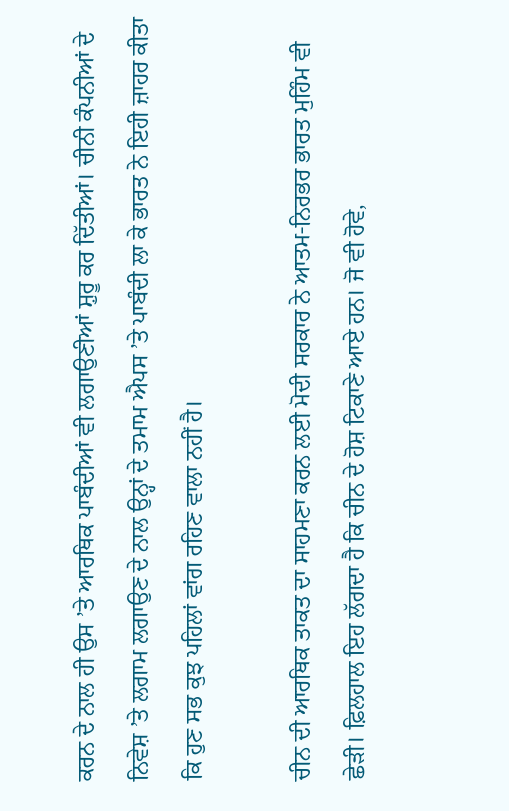ਕਰਨ ਦੇ ਨਾਲ ਹੀ ਉਸ ’ਤੇ ਆਰਥਿਕ ਪਾਬੰਦੀਆਂ ਵੀ ਲਗਾਉਣੀਆਂ ਸ਼ੁਰੂ ਕਰ ਦਿੱਤੀਆਂ। ਚੀਨੀ ਕੰਪਨੀਆਂ ਦੇ ਨਿਵੇਸ਼ ’ਤੇ ਲਗਾਮ ਲਗਾਉਣ ਦੇ ਨਾਲ ਉਨ੍ਹਾਂ ਦੇ ਤਮਾਮ ਐਪਸ ’ਤੇ ਪਾਬੰਦੀ ਲਾ ਕੇ ਭਾਰਤ ਨੇ ਇਹੀ ਜ਼ਾਹਰ ਕੀਤਾ ਕਿ ਹੁਣ ਸਭ ਕੁਝ ਪਹਿਲਾਂ ਵਾਂਗ ਰਹਿਣ ਵਾਲਾ ਨਹੀਂ ਹੈ।

ਚੀਨ ਦੀ ਆਰਥਿਕ ਤਾਕਤ ਦਾ ਸਾਹਮਣਾ ਕਰਨ ਲਈ ਮੋਦੀ ਸਰਕਾਰ ਨੇ ਆਤਮ-ਨਿਰਭਰ ਭਾਰਤ ਮੁਹਿੰਮ ਵੀ ਛੇੜੀ। ਫ਼ਿਲਹਾਲ ਇਹ ਲੱਗਦਾ ਹੈ ਕਿ ਚੀਨ ਦੇ ਹੋਸ਼ ਟਿਕਾਣੇ ਆਏ ਹਨ। ਜੋ ਵੀ ਹੋਵੇ,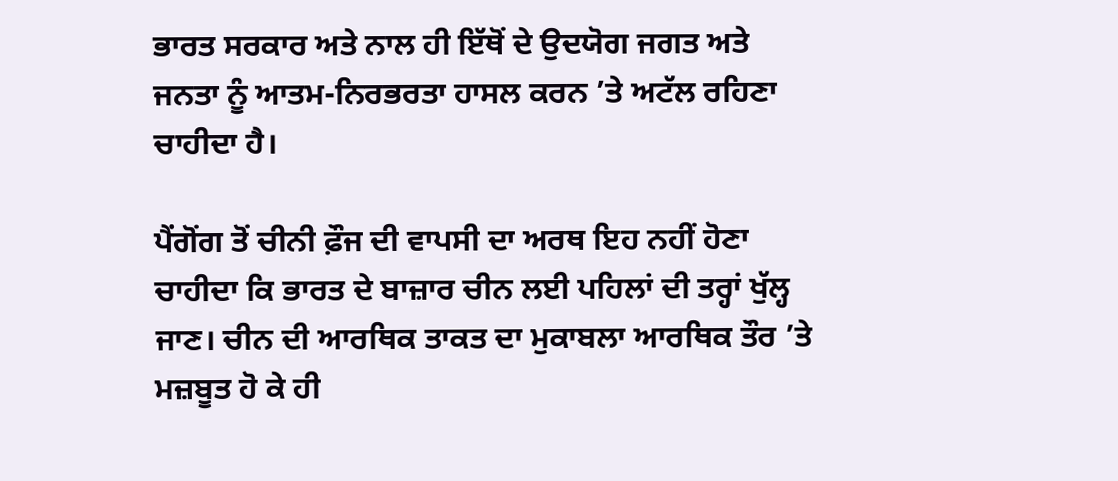ਭਾਰਤ ਸਰਕਾਰ ਅਤੇ ਨਾਲ ਹੀ ਇੱਥੋਂ ਦੇ ਉਦਯੋਗ ਜਗਤ ਅਤੇ ਜਨਤਾ ਨੂੰ ਆਤਮ-ਨਿਰਭਰਤਾ ਹਾਸਲ ਕਰਨ ’ਤੇ ਅਟੱਲ ਰਹਿਣਾ ਚਾਹੀਦਾ ਹੈ।

ਪੈਂਗੋਂਗ ਤੋਂ ਚੀਨੀ ਫ਼ੌਜ ਦੀ ਵਾਪਸੀ ਦਾ ਅਰਥ ਇਹ ਨਹੀਂ ਹੋਣਾ ਚਾਹੀਦਾ ਕਿ ਭਾਰਤ ਦੇ ਬਾਜ਼ਾਰ ਚੀਨ ਲਈ ਪਹਿਲਾਂ ਦੀ ਤਰ੍ਹਾਂ ਖੁੱਲ੍ਹ ਜਾਣ। ਚੀਨ ਦੀ ਆਰਥਿਕ ਤਾਕਤ ਦਾ ਮੁਕਾਬਲਾ ਆਰਥਿਕ ਤੌਰ ’ਤੇ ਮਜ਼ਬੂਤ ਹੋ ਕੇ ਹੀ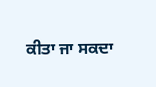ਕੀਤਾ ਜਾ ਸਕਦਾ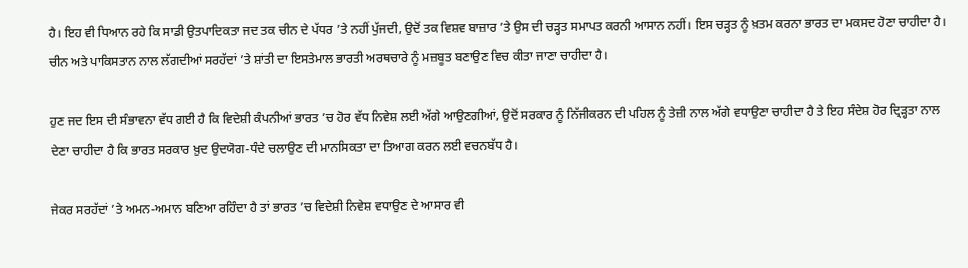ਹੈ। ਇਹ ਵੀ ਧਿਆਨ ਰਹੇ ਕਿ ਸਾਡੀ ਉਤਪਾਦਿਕਤਾ ਜਦ ਤਕ ਚੀਨ ਦੇ ਪੱਧਰ ’ਤੇ ਨਹੀਂ ਪੁੱਜਦੀ, ਉਦੋਂ ਤਕ ਵਿਸ਼ਵ ਬਾਜ਼ਾਰ ’ਤੇ ਉਸ ਦੀ ਚੜ੍ਹਤ ਸਮਾਪਤ ਕਰਨੀ ਆਸਾਨ ਨਹੀਂ। ਇਸ ਚੜ੍ਹਤ ਨੂੰ ਖ਼ਤਮ ਕਰਨਾ ਭਾਰਤ ਦਾ ਮਕਸਦ ਹੋਣਾ ਚਾਹੀਦਾ ਹੈ। ਚੀਨ ਅਤੇ ਪਾਕਿਸਤਾਨ ਨਾਲ ਲੱਗਦੀਆਂ ਸਰਹੱਦਾਂ ’ਤੇ ਸ਼ਾਂਤੀ ਦਾ ਇਸਤੇਮਾਲ ਭਾਰਤੀ ਅਰਥਚਾਰੇ ਨੂੰ ਮਜ਼ਬੂਤ ਬਣਾਉਣ ਵਿਚ ਕੀਤਾ ਜਾਣਾ ਚਾਹੀਦਾ ਹੈ।

ਹੁਣ ਜਦ ਇਸ ਦੀ ਸੰਭਾਵਨਾ ਵੱਧ ਗਈ ਹੈ ਕਿ ਵਿਦੇਸ਼ੀ ਕੰਪਨੀਆਂ ਭਾਰਤ ’ਚ ਹੋਰ ਵੱਧ ਨਿਵੇਸ਼ ਲਈ ਅੱਗੇ ਆਉਣਗੀਆਂ, ਉਦੋਂ ਸਰਕਾਰ ਨੂੰ ਨਿੱਜੀਕਰਨ ਦੀ ਪਹਿਲ ਨੂੰ ਤੇਜ਼ੀ ਨਾਲ ਅੱਗੇ ਵਧਾਉਣਾ ਚਾਹੀਦਾ ਹੈ ਤੇ ਇਹ ਸੰਦੇਸ਼ ਹੋਰ ਦ੍ਰਿੜ੍ਹਤਾ ਨਾਲ ਦੇਣਾ ਚਾਹੀਦਾ ਹੈ ਕਿ ਭਾਰਤ ਸਰਕਾਰ ਖ਼ੁਦ ਉਦਯੋਗ-ਧੰਦੇ ਚਲਾਉਣ ਦੀ ਮਾਨਸਿਕਤਾ ਦਾ ਤਿਆਗ ਕਰਨ ਲਈ ਵਚਨਬੱਧ ਹੈ।

ਜੇਕਰ ਸਰਹੱਦਾਂ ’ਤੇ ਅਮਨ-ਅਮਾਨ ਬਣਿਆ ਰਹਿੰਦਾ ਹੈ ਤਾਂ ਭਾਰਤ ’ਚ ਵਿਦੇਸ਼ੀ ਨਿਵੇਸ਼ ਵਧਾਉਣ ਦੇ ਆਸਾਰ ਵੀ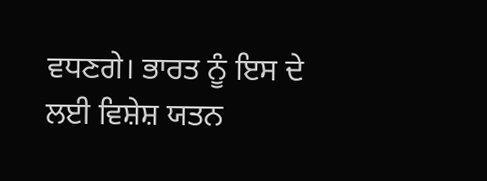ਵਧਣਗੇ। ਭਾਰਤ ਨੂੰ ਇਸ ਦੇ ਲਈ ਵਿਸ਼ੇਸ਼ ਯਤਨ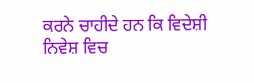ਕਰਨੇ ਚਾਹੀਦੇ ਹਨ ਕਿ ਵਿਦੇਸ਼ੀ ਨਿਵੇਸ਼ ਵਿਚ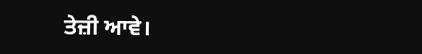ਤੇਜ਼ੀ ਆਵੇ।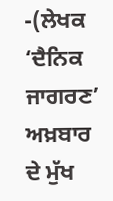-(ਲੇਖਕ ‘ਦੈਨਿਕ ਜਾਗਰਣ’ ਅਖ਼ਬਾਰ ਦੇ ਮੁੱਖ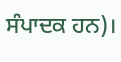ਸੰਪਾਦਕ ਹਨ)।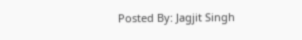Posted By: Jagjit Singh